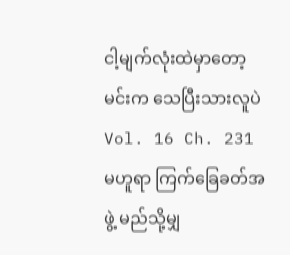ငါ့မျက်လုံးထဲမှာတော့ မင်းက သေပြီးသားလူပဲ
Vol. 16 Ch. 231
မဟူရာ ကြက်ခြေခတ်အဖွဲ့ မည်သို့မျှ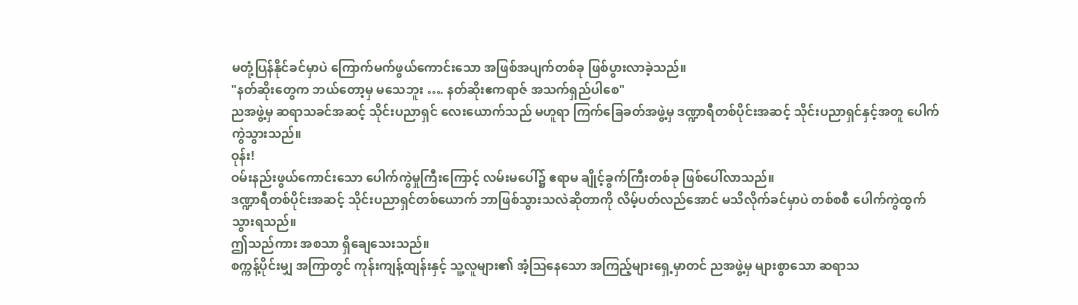မတုံ့ပြန်နိုင်ခင်မှာပဲ ကြောက်မက်ဖွယ်ကောင်းသော အဖြစ်အပျက်တစ်ခု ဖြစ်ပွားလာခဲ့သည်။
"နတ်ဆိုးတွေက ဘယ်တော့မှ မသေဘူး …. နတ်ဆိုးဧကရာဇ် အသက်ရှည်ပါစေ"
ညအဖွဲ့မှ ဆရာသခင်အဆင့် သိုင်းပညာရှင် လေးယောက်သည် မဟူရာ ကြက်ခြေခတ်အဖွဲ့မှ ဒဏ္ဍာရီတစ်ပိုင်းအဆင့် သိုင်းပညာရှင်နှင့်အတူ ပေါက်ကွဲသွားသည်။
ဝုန်း!
ဝမ်းနည်းဖွယ်ကောင်းသော ပေါက်ကွဲမှုကြီးကြောင့် လမ်းမပေါ်၌ ဧရာမ ချိုင့်ခွက်ကြီးတစ်ခု ဖြစ်ပေါ်လာသည်။
ဒဏ္ဍာရီတစ်ပိုင်းအဆင့် သိုင်းပညာရှင်တစ်ယောက် ဘာဖြစ်သွားသလဲဆိုတာကို လိမ့်ပတ်လည်အောင် မသိလိုက်ခင်မှာပဲ တစ်စစီ ပေါက်ကွဲထွက်သွားရသည်။
ဤသည်ကား အစသာ ရှိချေသေးသည်။
စက္ကန့်ပိုင်းမျှ အကြာတွင် ကုန်းကျန့်ထျန်းနှင့် သူ့လူများ၏ အံ့ဩနေသော အကြည့်များရှေ့မှာတင် ညအဖွဲ့မှ များစွာသော ဆရာသ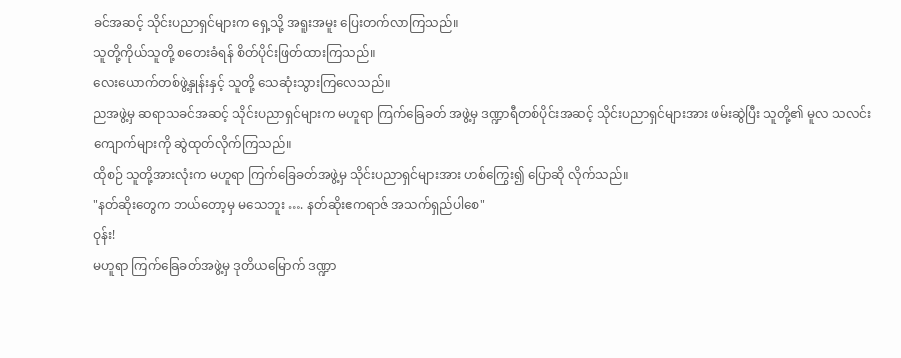ခင်အဆင့် သိုင်းပညာရှင်များက ရှေ့သို့ အရူးအမူး ပြေးတက်လာကြသည်။
သူတို့ကိုယ်သူတို့ စတေးခံရန် စိတ်ပိုင်းဖြတ်ထားကြသည်။
လေးယောက်တစ်ဖွဲ့နှုန်းနှင့် သူတို့ သေဆုံးသွားကြလေသည်။
ညအဖွဲ့မှ ဆရာသခင်အဆင့် သိုင်းပညာရှင်များက မဟူရာ ကြက်ခြေခတ် အဖွဲ့မှ ဒဏ္ဍာရီတစ်ပိုင်းအဆင့် သိုင်းပညာရှင်များအား ဖမ်းဆွဲပြီး သူတို့၏ မူလ သလင်းကျောက်များကို ဆွဲထုတ်လိုက်ကြသည်။
ထိုစဉ် သူတို့အားလုံးက မဟူရာ ကြက်ခြေခတ်အဖွဲ့မှ သိုင်းပညာရှင်များအား ဟစ်ကြွေး၍ ပြောဆို လိုက်သည်။
"နတ်ဆိုးတွေက ဘယ်တော့မှ မသေဘူး …. နတ်ဆိုးဧကရာဇ် အသက်ရှည်ပါစေ"
ဝုန်း!
မဟူရာ ကြက်ခြေခတ်အဖွဲ့မှ ဒုတိယမြောက် ဒဏ္ဍာ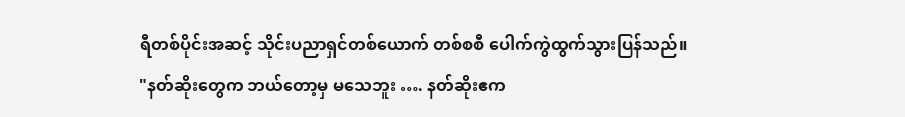ရီတစ်ပိုင်းအဆင့် သိုင်းပညာရှင်တစ်ယောက် တစ်စစီ ပေါက်ကွဲထွက်သွားပြန်သည်။
"နတ်ဆိုးတွေက ဘယ်တော့မှ မသေဘူး …. နတ်ဆိုးဧက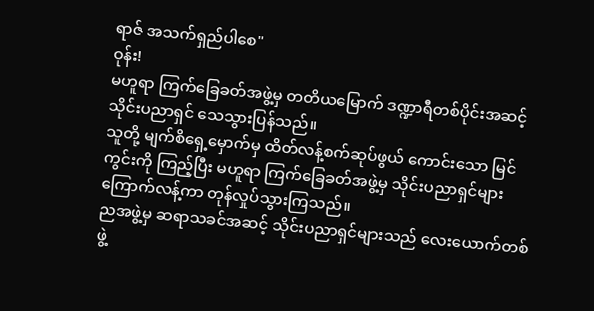ရာဇ် အသက်ရှည်ပါစေ"
ဝုန်း!
မဟူရာ ကြက်ခြေခတ်အဖွဲ့မှ တတိယမြောက် ဒဏ္ဍာရီတစ်ပိုင်းအဆင့် သိုင်းပညာရှင် သေသွားပြန်သည်။
သူတို့ မျက်စိရှေ့မှောက်မှ ထိတ်လန့်စက်ဆုပ်ဖွယ် ကောင်းသော မြင်ကွင်းကို ကြည့်ပြီး မဟူရာ ကြက်ခြေခတ်အဖွဲ့မှ သိုင်းပညာရှင်များ ကြောက်လန့်ကာ တုန်လှုပ်သွားကြသည်။
ညအဖွဲ့မှ ဆရာသခင်အဆင့် သိုင်းပညာရှင်များသည် လေးယောက်တစ်ဖွဲ့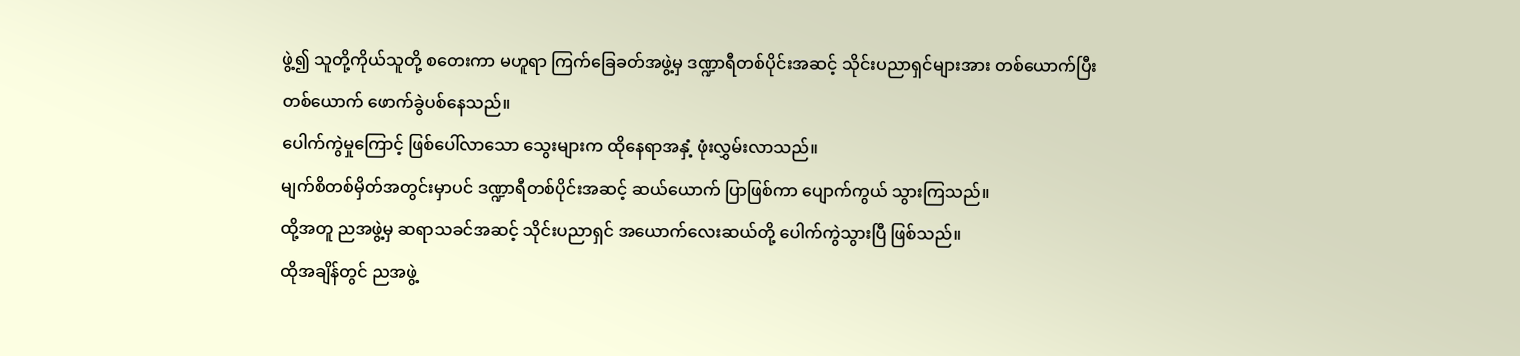ဖွဲ့၍ သူတို့ကိုယ်သူတို့ စတေးကာ မဟူရာ ကြက်ခြေခတ်အဖွဲ့မှ ဒဏ္ဍာရီတစ်ပိုင်းအဆင့် သိုင်းပညာရှင်များအား တစ်ယောက်ပြီးတစ်ယောက် ဖောက်ခွဲပစ်နေသည်။
ပေါက်ကွဲမှုကြောင့် ဖြစ်ပေါ်လာသော သွေးများက ထိုနေရာအနှံ့ ဖုံးလွှမ်းလာသည်။
မျက်စိတစ်မှိတ်အတွင်းမှာပင် ဒဏ္ဍာရီတစ်ပိုင်းအဆင့် ဆယ်ယောက် ပြာဖြစ်ကာ ပျောက်ကွယ် သွားကြသည်။
ထို့အတူ ညအဖွဲ့မှ ဆရာသခင်အဆင့် သိုင်းပညာရှင် အယောက်လေးဆယ်တို့ ပေါက်ကွဲသွားပြီ ဖြစ်သည်။
ထိုအချိန်တွင် ညအဖွဲ့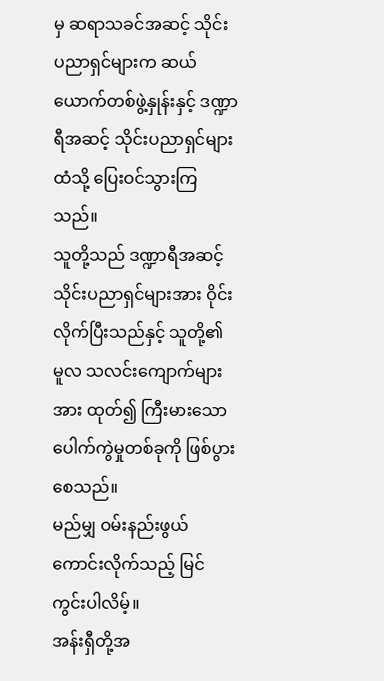မှ ဆရာသခင်အဆင့် သိုင်းပညာရှင်များက ဆယ်ယောက်တစ်ဖွဲ့နှုန်းနှင့် ဒဏ္ဍာရီအဆင့် သိုင်းပညာရှင်များထံသို့ ပြေးဝင်သွားကြသည်။
သူတို့သည် ဒဏ္ဍာရီအဆင့် သိုင်းပညာရှင်များအား ဝိုင်းလိုက်ပြီးသည်နှင့် သူတို့၏ မူလ သလင်းကျောက်များအား ထုတ်၍ ကြီးမားသော ပေါက်ကွဲမှုတစ်ခုကို ဖြစ်ပွားစေသည်။
မည်မျှ ဝမ်းနည်းဖွယ်ကောင်းလိုက်သည့် မြင်ကွင်းပါလိမ့်။
အန်းရှီတို့အ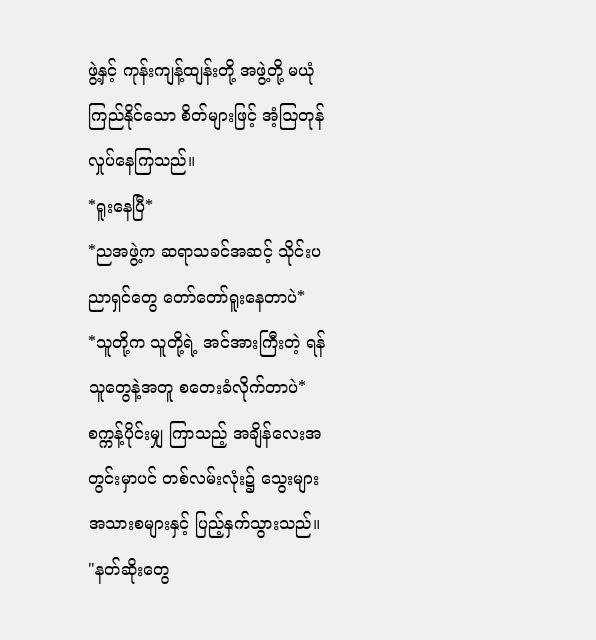ဖွဲ့နှင့် ကုန်းကျန့်ထျန်းတို့ အဖွဲ့တို့ မယုံကြည်နိုင်သော စိတ်များဖြင့် အံ့ဩတုန်လှုပ်နေကြသည်။
*ရူးနေပြီ*
*ညအဖွဲ့က ဆရာသခင်အဆင့် သိုင်းပညာရှင်တွေ တော်တော်ရူးနေတာပဲ*
*သူတို့က သူတို့ရဲ့ အင်အားကြီးတဲ့ ရန်သူတွေနဲ့အတူ စတေးခံလိုက်တာပဲ*
စက္ကန့်ပိုင်းမျှ ကြာသည့် အချိန်လေးအတွင်းမှာပင် တစ်လမ်းလုံး၌ သွေးများ အသားစများနှင့် ပြည့်နှက်သွားသည်။
"နတ်ဆိုးတွေ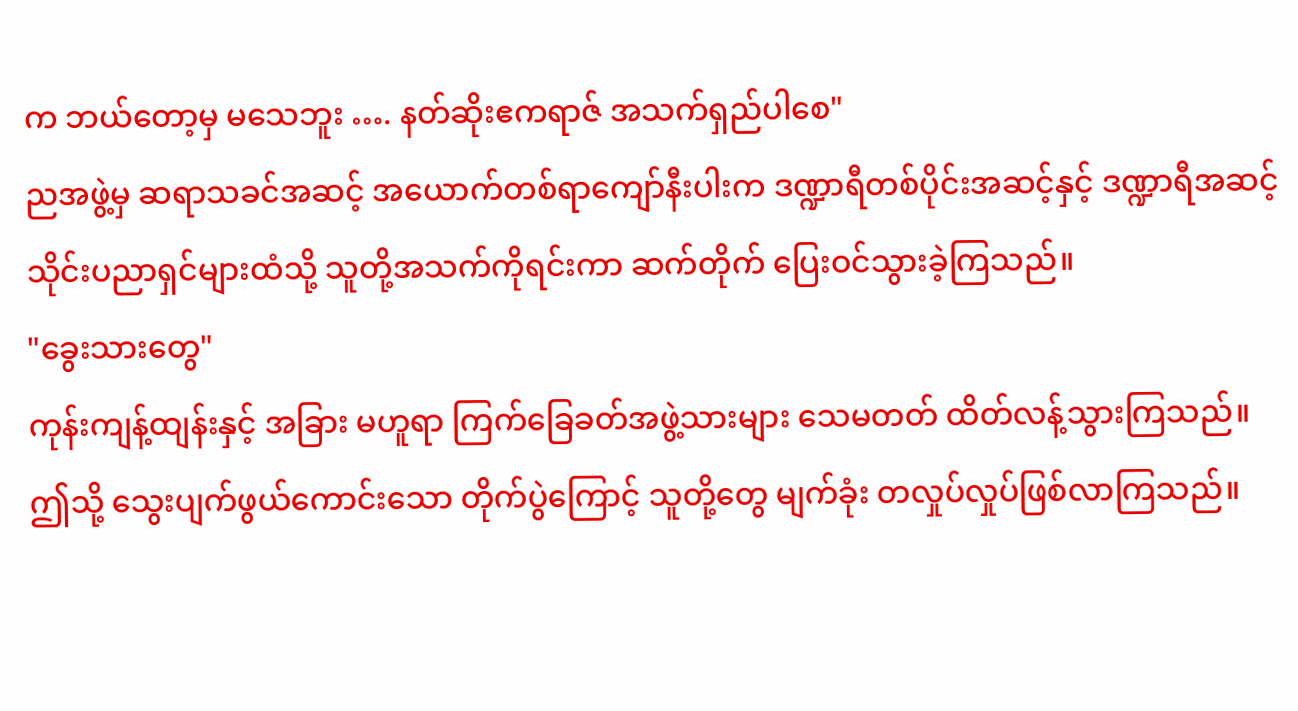က ဘယ်တော့မှ မသေဘူး …. နတ်ဆိုးဧကရာဇ် အသက်ရှည်ပါစေ"
ညအဖွဲ့မှ ဆရာသခင်အဆင့် အယောက်တစ်ရာကျော်နီးပါးက ဒဏ္ဍာရီတစ်ပိုင်းအဆင့်နှင့် ဒဏ္ဍာရီအဆင့် သိုင်းပညာရှင်များထံသို့ သူတို့အသက်ကိုရင်းကာ ဆက်တိုက် ပြေးဝင်သွားခဲ့ကြသည်။
"ခွေးသားတွေ"
ကုန်းကျန့်ထျန်းနှင့် အခြား မဟူရာ ကြက်ခြေခတ်အဖွဲ့သားများ သေမတတ် ထိတ်လန့်သွားကြသည်။
ဤသို့ သွေးပျက်ဖွယ်ကောင်းသော တိုက်ပွဲကြောင့် သူတို့တွေ မျက်ခုံး တလှုပ်လှုပ်ဖြစ်လာကြသည်။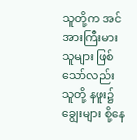သူတို့က အင်အားကြီးမားသူများ ဖြစ်သော်လည်း သူတို့ နဖူး၌ ချွေးများ စို့နေ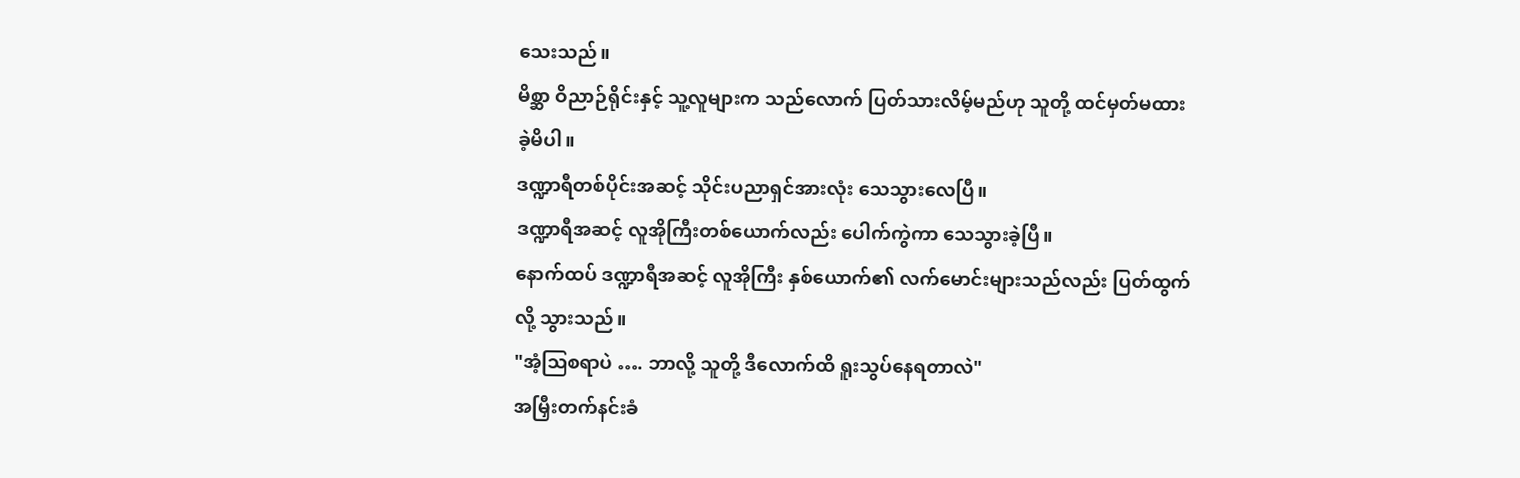သေးသည်။
မိစ္ဆာ ဝိညာဉ်ရိုင်းနှင့် သူ့လူများက သည်လောက် ပြတ်သားလိမ့်မည်ဟု သူတို့ ထင်မှတ်မထားခဲ့မိပါ။
ဒဏ္ဍာရီတစ်ပိုင်းအဆင့် သိုင်းပညာရှင်အားလုံး သေသွားလေပြီ။
ဒဏ္ဍာရီအဆင့် လူအိုကြီးတစ်ယောက်လည်း ပေါက်ကွဲကာ သေသွားခဲ့ပြီ။
နောက်ထပ် ဒဏ္ဍာရီအဆင့် လူအိုကြီး နှစ်ယောက်၏ လက်မောင်းများသည်လည်း ပြတ်ထွက်လို့ သွားသည်။
"အံ့ဩစရာပဲ …. ဘာလို့ သူတို့ ဒီလောက်ထိ ရူးသွပ်နေရတာလဲ"
အမြှီးတက်နင်းခံ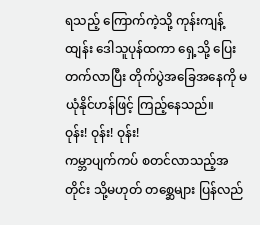ရသည့် ကြောက်ကဲ့သို့ ကုန်းကျန့်ထျန်း ဒေါသူပုန်ထကာ ရှေ့သို့ ပြေးတက်လာပြီး တိုက်ပွဲအခြေအနေကို မယုံနိုင်ဟန်ဖြင့် ကြည့်နေသည်။
ဝုန်း! ဝုန်း! ဝုန်း!
ကမ္ဘာပျက်ကပ် စတင်လာသည့်အတိုင်း သို့မဟုတ် တစ္ဆေများ ပြန်လည်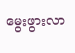မွေးဖွားလာ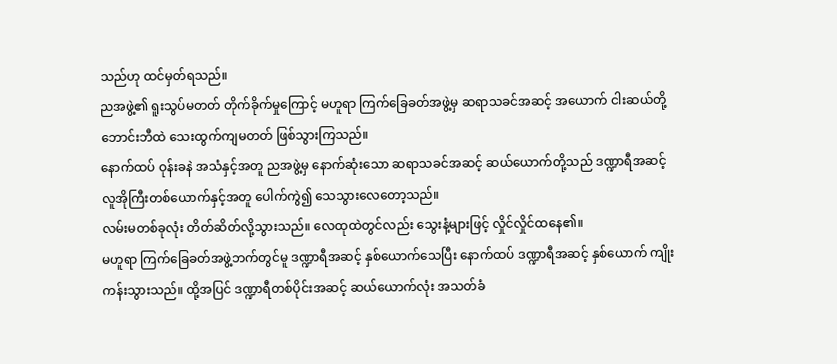သည်ဟု ထင်မှတ်ရသည်။
ညအဖွဲ့၏ ရူးသွပ်မတတ် တိုက်ခိုက်မှုကြောင့် မဟူရာ ကြက်ခြေခတ်အဖွဲ့မှ ဆရာသခင်အဆင့် အယောက် ငါးဆယ်တို့ ဘောင်းဘီထဲ သေးထွက်ကျမတတ် ဖြစ်သွားကြသည်။
နောက်ထပ် ဝုန်းခနဲ အသံနှင့်အတူ ညအဖွဲ့မှ နောက်ဆုံးသော ဆရာသခင်အဆင့် ဆယ်ယောက်တို့သည် ဒဏ္ဍာရီအဆင့် လူအိုကြီးတစ်ယောက်နှင့်အတူ ပေါက်ကွဲ၍ သေသွားလေတော့သည်။
လမ်းမတစ်ခုလုံး တိတ်ဆိတ်လို့သွားသည်။ လေထုထဲတွင်လည်း သွေးနံ့များဖြင့် လှိုင်လှိုင်ထနေ၏။
မဟူရာ ကြက်ခြေခတ်အဖွဲ့ဘက်တွင်မူ ဒဏ္ဍာရီအဆင့် နှစ်ယောက်သေပြီး နောက်ထပ် ဒဏ္ဍာရီအဆင့် နှစ်ယောက် ကျိုးကန်းသွားသည်။ ထို့အပြင် ဒဏ္ဍာရီတစ်ပိုင်းအဆင့် ဆယ်ယောက်လုံး အသတ်ခံ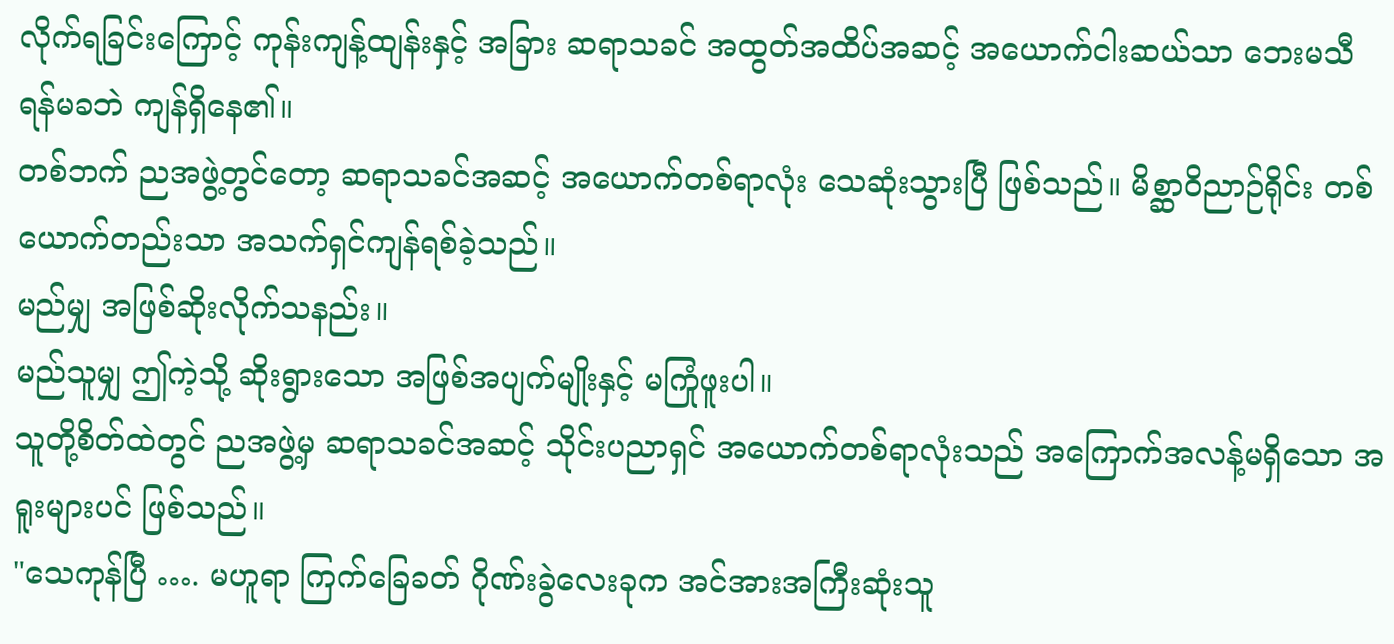လိုက်ရခြင်းကြောင့် ကုန်းကျန့်ထျန်းနှင့် အခြား ဆရာသခင် အထွတ်အထိပ်အဆင့် အယောက်ငါးဆယ်သာ ဘေးမသီ ရန်မခဘဲ ကျန်ရှိနေ၏။
တစ်ဘက် ညအဖွဲ့တွင်တော့ ဆရာသခင်အဆင့် အယောက်တစ်ရာလုံး သေဆုံးသွားပြီ ဖြစ်သည်။ မိစ္ဆာဝိညာဉ်ရိုင်း တစ်ယောက်တည်းသာ အသက်ရှင်ကျန်ရစ်ခဲ့သည်။
မည်မျှ အဖြစ်ဆိုးလိုက်သနည်း။
မည်သူမျှ ဤကဲ့သို့ ဆိုးရွားသော အဖြစ်အပျက်မျိုးနှင့် မကြုံဖူးပါ။
သူတို့စိတ်ထဲတွင် ညအဖွဲ့မှ ဆရာသခင်အဆင့် သိုင်းပညာရှင် အယောက်တစ်ရာလုံးသည် အကြောက်အလန့်မရှိသော အရူးများပင် ဖြစ်သည်။
"သေကုန်ပြီ …. မဟူရာ ကြက်ခြေခတ် ဂိုဏ်းခွဲလေးခုက အင်အားအကြီးဆုံးသူ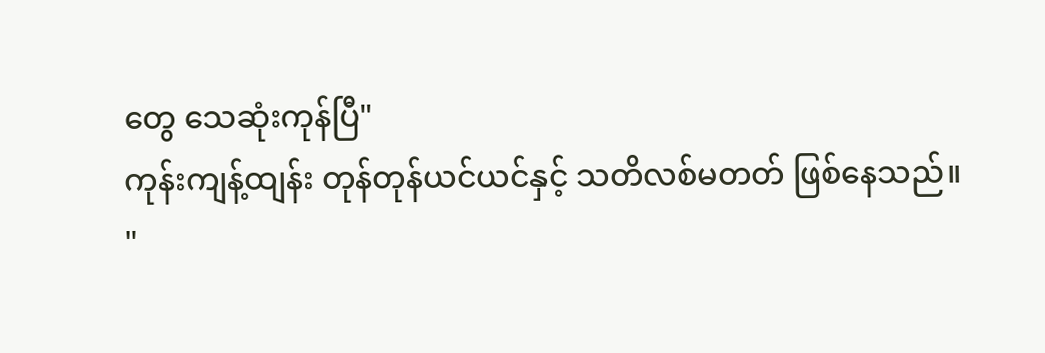တွေ သေဆုံးကုန်ပြီ"
ကုန်းကျန့်ထျန်း တုန်တုန်ယင်ယင်နှင့် သတိလစ်မတတ် ဖြစ်နေသည်။
"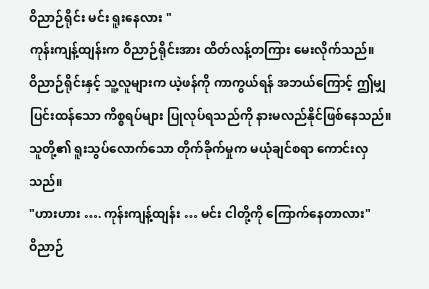ဝိညာဉ်ရိုင်း မင်း ရူးနေလား "
ကုန်းကျန့်ထျန်းက ဝိညာဉ်ရိုင်းအား ထိတ်လန့်တကြား မေးလိုက်သည်။
ဝိညာဉ်ရိုင်းနှင့် သူ့လူများက ယဲ့ဖန်ကို ကာကွယ်ရန် အဘယ်ကြောင့် ဤမျှ ပြင်းထန်သော ကိစ္စရပ်များ ပြုလုပ်ရသည်ကို နားမလည်နိုင်ဖြစ်နေသည်။
သူတို့၏ ရူးသွပ်လောက်သော တိုက်ခိုက်မှုက မယုံချင်စရာ ကောင်းလှသည်။
"ဟားဟား …. ကုန်းကျန့်ထျန်း … မင်း ငါတို့ကို ကြောက်နေတာလား"
ဝိညာဉ်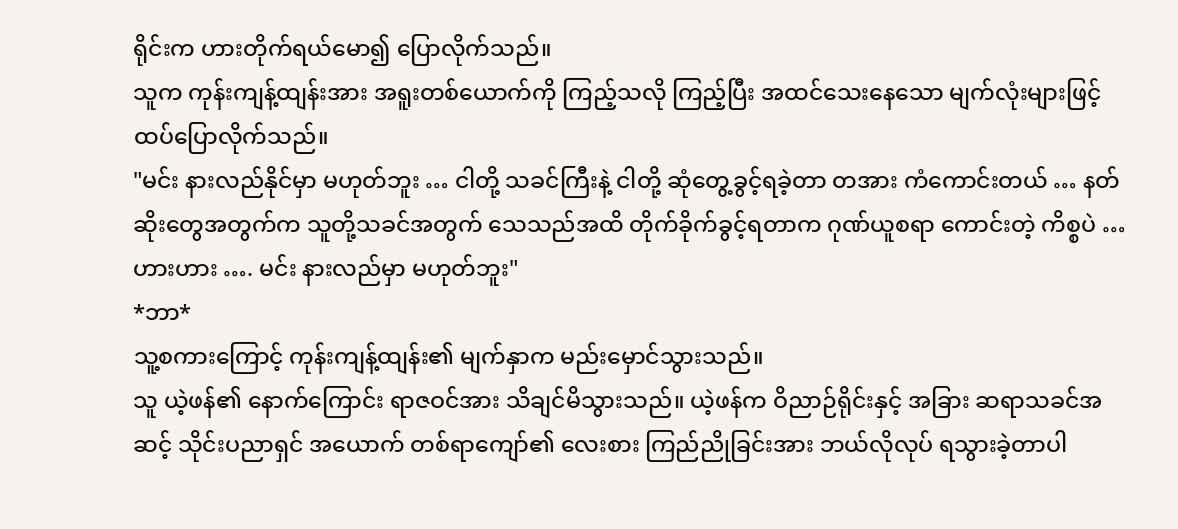ရိုင်းက ဟားတိုက်ရယ်မော၍ ပြောလိုက်သည်။
သူက ကုန်းကျန့်ထျန်းအား အရူးတစ်ယောက်ကို ကြည့်သလို ကြည့်ပြီး အထင်သေးနေသော မျက်လုံးများဖြင့် ထပ်ပြောလိုက်သည်။
"မင်း နားလည်နိုင်မှာ မဟုတ်ဘူး … ငါတို့ သခင်ကြီးနဲ့ ငါတို့ ဆုံတွေ့ခွင့်ရခဲ့တာ တအား ကံကောင်းတယ် … နတ်ဆိုးတွေအတွက်က သူတို့သခင်အတွက် သေသည်အထိ တိုက်ခိုက်ခွင့်ရတာက ဂုဏ်ယူစရာ ကောင်းတဲ့ ကိစ္စပဲ … ဟားဟား …. မင်း နားလည်မှာ မဟုတ်ဘူး"
*ဘာ*
သူ့စကားကြောင့် ကုန်းကျန့်ထျန်း၏ မျက်နှာက မည်းမှောင်သွားသည်။
သူ ယဲ့ဖန်၏ နောက်ကြောင်း ရာဇဝင်အား သိချင်မိသွားသည်။ ယဲ့ဖန်က ဝိညာဉ်ရိုင်းနှင့် အခြား ဆရာသခင်အဆင့် သိုင်းပညာရှင် အယောက် တစ်ရာကျော်၏ လေးစား ကြည်ညိုခြင်းအား ဘယ်လိုလုပ် ရသွားခဲ့တာပါ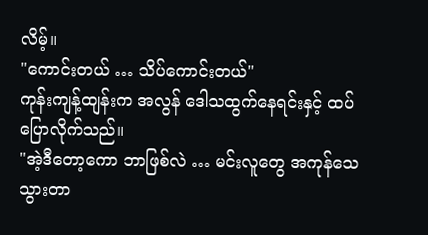လိမ့်။
"ကောင်းတယ် … သိပ်ကောင်းတယ်"
ကုန်းကျန့်ထျန်းက အလွန် ဒေါသထွက်နေရင်းနှင့် ထပ်ပြောလိုက်သည်။
"အဲ့ဒီတော့ကော ဘာဖြစ်လဲ … မင်းလူတွေ အကုန်သေသွားတာ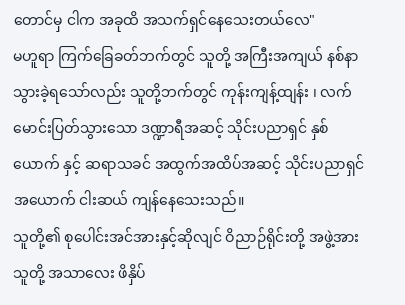တောင်မှ ငါက အခုထိ အသက်ရှင်နေသေးတယ်လေ"
မဟူရာ ကြက်ခြေခတ်ဘက်တွင် သူတို့ အကြီးအကျယ် နစ်နာသွားခဲ့ရသော်လည်း သူတို့ဘက်တွင် ကုန်းကျန့်ထျန်း ၊ လက်မောင်းပြတ်သွားသော ဒဏ္ဍာရီအဆင့် သိုင်းပညာရှင် နှစ်ယောက် နှင့် ဆရာသခင် အထွက်အထိပ်အဆင့် သိုင်းပညာရှင် အယောက် ငါးဆယ် ကျန်နေသေးသည်။
သူတို့၏ စုပေါင်းအင်အားနှင့်ဆိုလျင် ဝိညာဉ်ရိုင်းတို့ အဖွဲ့အား သူတို့ အသာလေး ဖိနှိပ်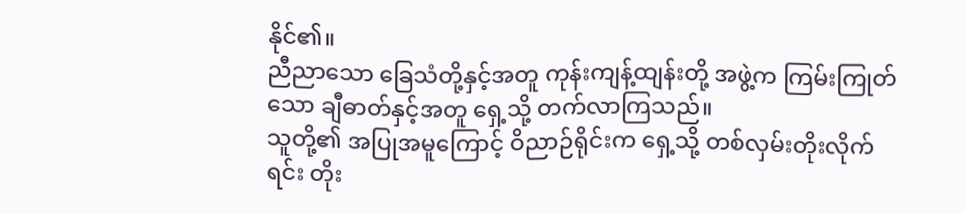နိုင်၏။
ညီညာသော ခြေသံတို့နှင့်အတူ ကုန်းကျန့်ထျန်းတို့ အဖွဲ့က ကြမ်းကြုတ်သော ချီဓာတ်နှင့်အတူ ရှေ့သို့ တက်လာကြသည်။
သူတို့၏ အပြုအမူကြောင့် ဝိညာဉ်ရိုင်းက ရှေ့သို့ တစ်လှမ်းတိုးလိုက်ရင်း တိုး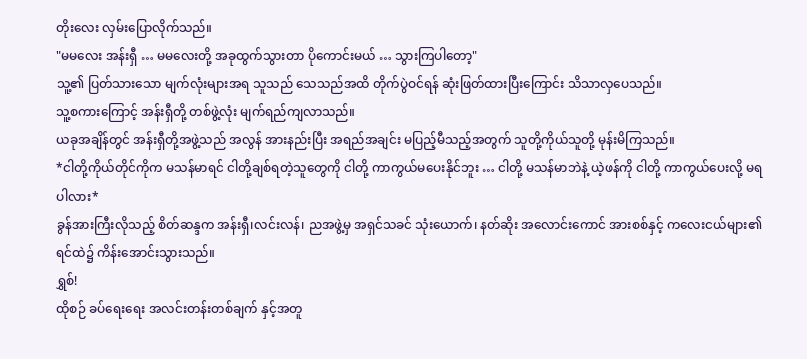တိုးလေး လှမ်းပြောလိုက်သည်။
"မမလေး အန်းရှီ … မမလေးတို့ အခုထွက်သွားတာ ပိုကောင်းမယ် … သွားကြပါတော့"
သူ့၏ ပြတ်သားသော မျက်လုံးများအရ သူသည် သေသည်အထိ တိုက်ပွဲဝင်ရန် ဆုံးဖြတ်ထားပြီးကြောင်း သိသာလှပေသည်။
သူ့စကားကြောင့် အန်းရှီတို့ တစ်ဖွဲ့လုံး မျက်ရည်ကျလာသည်။
ယခုအချိန်တွင် အန်းရှီတို့အဖွဲ့သည် အလွန် အားနည်းပြီး အရည်အချင်း မပြည့်မီသည့်အတွက် သူတို့ကိုယ်သူတို့ မုန်းမိကြသည်။
*ငါတို့ကိုယ်တိုင်ကိုက မသန်မာရင် ငါတို့ချစ်ရတဲ့သူတွေကို ငါတို့ ကာကွယ်မပေးနိုင်ဘူး … ငါတို့ မသန်မာဘဲနဲ့ ယဲ့ဖန်ကို ငါတို့ ကာကွယ်ပေးလို့ မရပါလား*
ခွန်အားကြီးလိုသည့် စိတ်ဆန္ဒက အန်းရှီ၊လင်းလန်၊ ညအဖွဲ့မှ အရှင်သခင် သုံးယောက်၊ နတ်ဆိုး အလောင်းကောင် အားစစ်နှင့် ကလေးငယ်များ၏ ရင်ထဲ၌ ကိန်းအောင်းသွားသည်။
ရွှစ်!
ထိုစဉ် ခပ်ရေးရေး အလင်းတန်းတစ်ချက် နှင့်အတူ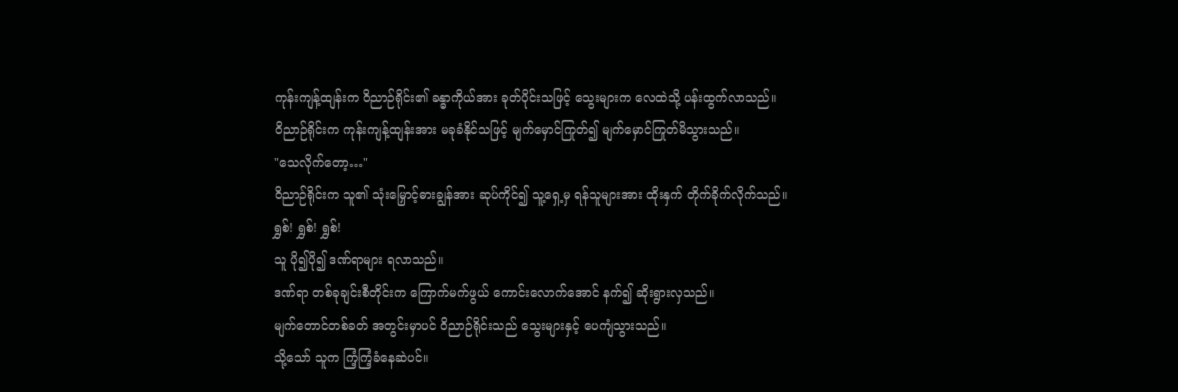ကုန်းကျန့်ထျန်းက ဝိညာဉ်ရိုင်း၏ ခန္ဓာကိုယ်အား ခုတ်ပိုင်းသဖြင့် သွေးများက လေထဲသို့ ပန်းထွက်လာသည်။
ဝိညာဉ်ရိုင်းက ကုန်းကျန့်ထျန်းအား မခုခံနိုင်သဖြင့် မျက်မှောင်ကြုတ်၍ မျက်မှောင်ကြုတ်မိသွားသည်။
"သေလိုက်တော့…"
ဝိညာဉ်ရိုင်းက သူ၏ သုံးမြှောင့်ဓားချွန်အား ဆုပ်ကိုင်၍ သူ့ရှေ့မှ ရန်သူများအား ထိုးနှက် တိုက်ခိုက်လိုက်သည်။
ရွှစ်! ရွှစ်! ရွှစ်!
သူ ပို၍ပို၍ ဒဏ်ရာများ ရလာသည်။
ဒဏ်ရာ တစ်ခုချင်းစီတိုင်းက ကြောက်မက်ဖွယ် ကောင်းလောက်အောင် နက်၍ ဆိုးရွားလှသည်။
မျက်တောင်တစ်ခတ် အတွင်းမှာပင် ဝိညာဉ်ရိုင်းသည် သွေးများနှင့် ပေကျံသွားသည်။
သို့သော် သူက ကြံ့ကြံ့ခံနေဆဲပင်။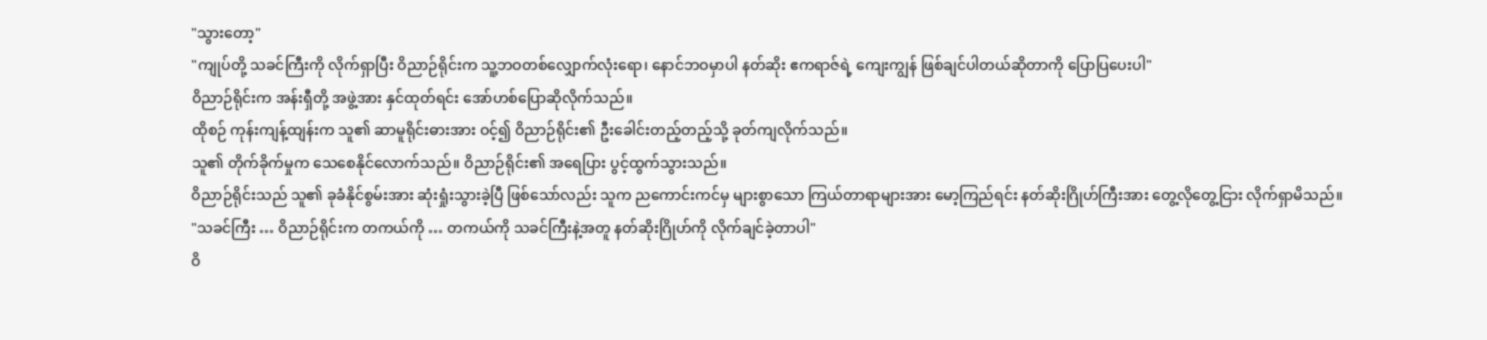"သွားတော့"
"ကျုပ်တို့ သခင်ကြီးကို လိုက်ရှာပြီး ဝိညာဉ်ရိုင်းက သူ့ဘဝတစ်လျှောက်လုံးရော၊ နောင်ဘဝမှာပါ နတ်ဆိုး ဧကရာဇ်ရဲ့ ကျေးကျွန် ဖြစ်ချင်ပါတယ်ဆိုတာကို ပြောပြပေးပါ"
ဝိညာဉ်ရိုင်းက အန်းရှီတို့ အဖွဲ့အား နှင်ထုတ်ရင်း အော်ဟစ်ပြောဆိုလိုက်သည်။
ထိုစဉ် ကုန်းကျန့်ထျန်းက သူ၏ ဆာမူရိုင်းဓားအား ဝင့်၍ ဝိညာဉ်ရိုင်း၏ ဦးခေါင်းတည့်တည့်သို့ ခုတ်ကျလိုက်သည်။
သူ၏ တိုက်ခိုက်မှုက သေစေနိုင်လောက်သည်။ ဝိညာဉ်ရိုင်း၏ အရေပြား ပွင့်ထွက်သွားသည်။
ဝိညာဉ်ရိုင်းသည် သူ၏ ခုခံနိုင်စွမ်းအား ဆုံးရှုံးသွားခဲ့ပြီ ဖြစ်သော်လည်း သူက ညကောင်းကင်မှ များစွာသော ကြယ်တာရာများအား မော့ကြည်ရင်း နတ်ဆိုးဂြိုဟ်ကြီးအား တွေ့လိုတွေ့ငြား လိုက်ရှာမိသည်။
"သခင်ကြီး … ဝိညာဉ်ရိုင်းက တကယ်ကို … တကယ်ကို သခင်ကြီးနဲ့အတူ နတ်ဆိုးဂြိုဟ်ကို လိုက်ချင်ခဲ့တာပါ"
ဝိ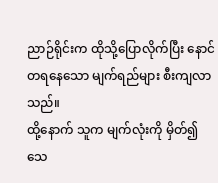ညာဉ်ရိုင်းက ထိုသို့ပြောလိုက်ပြီး နောင်တရနေသော မျက်ရည်များ စီးကျလာသည်။
ထို့နောက် သူက မျက်လုံးကို မှိတ်၍ သေ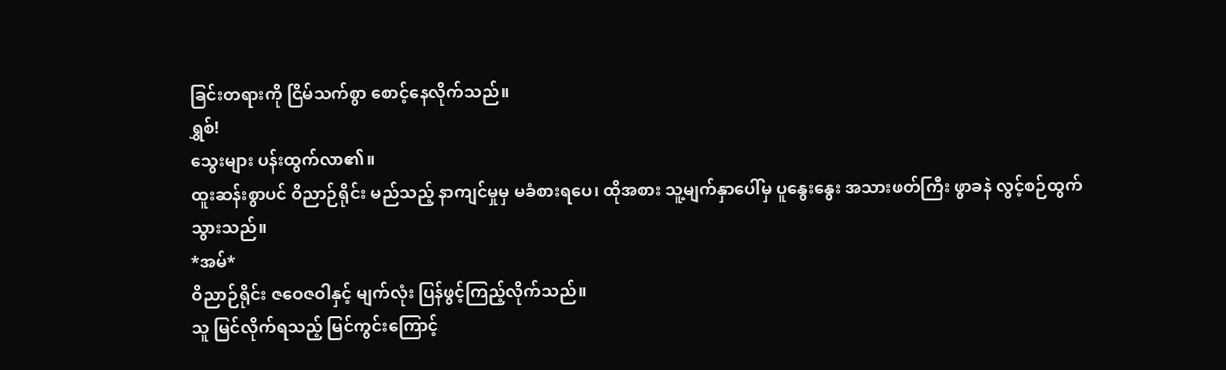ခြင်းတရားကို ငြိမ်သက်စွာ စောင့်နေလိုက်သည်။
ရွှစ်!
သွေးများ ပန်းထွက်လာ၏။
ထူးဆန်းစွာပင် ဝိညာဉ်ရိုင်း မည်သည့် နာကျင်မှုမှ မခံစားရပေ၊ ထိုအစား သူ့မျက်နှာပေါ်မှ ပူနွေးနွေး အသားဖတ်ကြီး ဖွာခနဲ လွင့်စဉ်ထွက်သွားသည်။
*အမ်*
ဝိညာဉ်ရိုင်း ဇဝေဇဝါနှင့် မျက်လုံး ပြန်ဖွင့်ကြည့်လိုက်သည်။
သူ မြင်လိုက်ရသည့် မြင်ကွင်းကြောင့်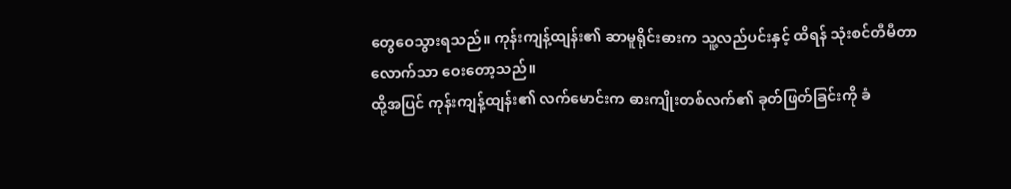တွေဝေသွားရသည်။ ကုန်းကျန့်ထျန်း၏ ဆာမူရိုင်းဓားက သူ့လည်ပင်းနှင့် ထိရန် သုံးစင်တီမီတာလောက်သာ ဝေးတော့သည်။
ထို့အပြင် ကုန်းကျန့်ထျန်း၏ လက်မောင်းက ဓားကျိုးတစ်လက်၏ ခုတ်ဖြတ်ခြင်းကို ခံ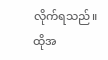လိုက်ရသည်။
ထိုအ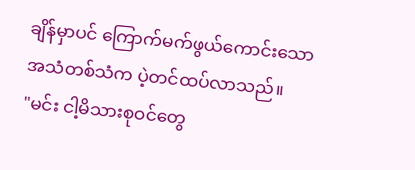ချိန်မှာပင် ကြောက်မက်ဖွယ်ကောင်းသော အသံတစ်သံက ပဲ့တင်ထပ်လာသည်။
"မင်း ငါ့မိသားစုဝင်တွေ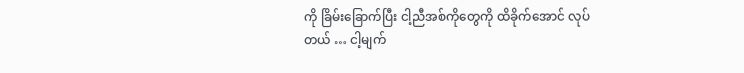ကို ခြိမ်းခြောက်ပြီး ငါ့ညီအစ်ကိုတွေကို ထိခိုက်အောင် လုပ်တယ် … ငါ့မျက်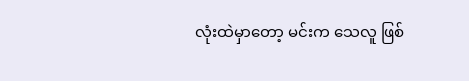လုံးထဲမှာတော့ မင်းက သေလူ ဖြစ်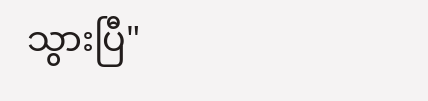သွားပြီ"